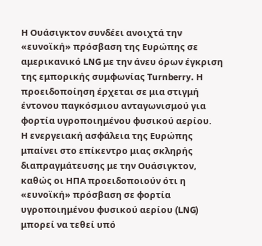Η Ουάσιγκτον συνδέει ανοιχτά την «ευνοϊκή» πρόσβαση της Ευρώπης σε αμερικανικό LNG με την άνευ όρων έγκριση της εμπορικής συμφωνίας Turnberry. Η προειδοποίηση έρχεται σε μια στιγμή έντονου παγκόσμιου ανταγωνισμού για φορτία υγροποιημένου φυσικού αερίου.
Η ενεργειακή ασφάλεια της Ευρώπης μπαίνει στο επίκεντρο μιας σκληρής διαπραγμάτευσης με την Ουάσιγκτον, καθώς οι ΗΠΑ προειδοποιούν ότι η «ευνοϊκή» πρόσβαση σε φορτία υγροποιημένου φυσικού αερίου (LNG) μπορεί να τεθεί υπό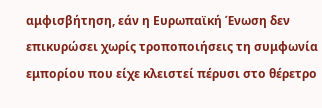αμφισβήτηση, εάν η Ευρωπαϊκή Ένωση δεν επικυρώσει χωρίς τροποποιήσεις τη συμφωνία εμπορίου που είχε κλειστεί πέρυσι στο θέρετρο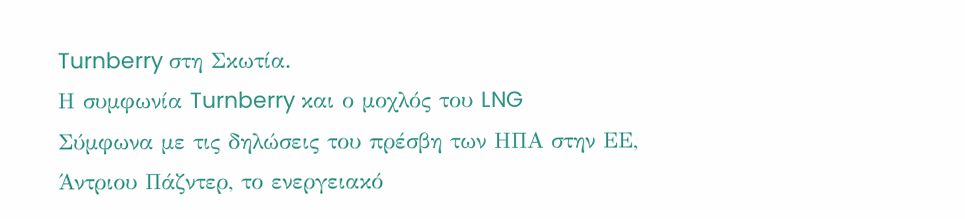Turnberry στη Σκωτία.
Η συμφωνία Turnberry και ο μοχλός του LNG
Σύμφωνα με τις δηλώσεις του πρέσβη των ΗΠΑ στην ΕΕ, Άντριου Πάζντερ, το ενεργειακό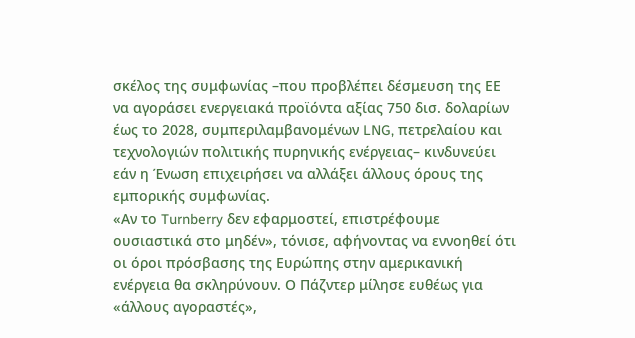σκέλος της συμφωνίας –που προβλέπει δέσμευση της ΕΕ να αγοράσει ενεργειακά προϊόντα αξίας 750 δισ. δολαρίων έως το 2028, συμπεριλαμβανομένων LNG, πετρελαίου και τεχνολογιών πολιτικής πυρηνικής ενέργειας– κινδυνεύει εάν η Ένωση επιχειρήσει να αλλάξει άλλους όρους της εμπορικής συμφωνίας.
«Αν το Turnberry δεν εφαρμοστεί, επιστρέφουμε ουσιαστικά στο μηδέν», τόνισε, αφήνοντας να εννοηθεί ότι οι όροι πρόσβασης της Ευρώπης στην αμερικανική ενέργεια θα σκληρύνουν. Ο Πάζντερ μίλησε ευθέως για «άλλους αγοραστές»,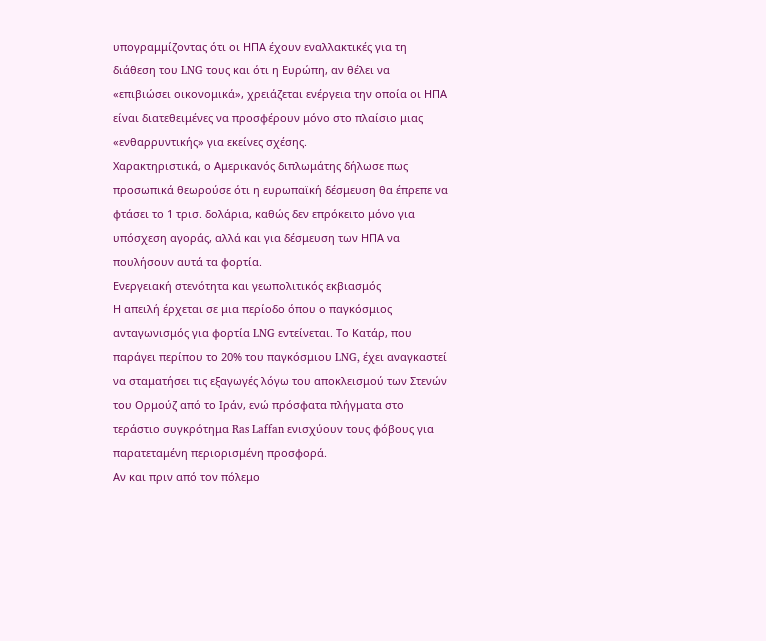υπογραμμίζοντας ότι οι ΗΠΑ έχουν εναλλακτικές για τη διάθεση του LNG τους και ότι η Ευρώπη, αν θέλει να «επιβιώσει οικονομικά», χρειάζεται ενέργεια την οποία οι ΗΠΑ είναι διατεθειμένες να προσφέρουν μόνο στο πλαίσιο μιας «ενθαρρυντικής» για εκείνες σχέσης.
Χαρακτηριστικά, ο Αμερικανός διπλωμάτης δήλωσε πως προσωπικά θεωρούσε ότι η ευρωπαϊκή δέσμευση θα έπρεπε να φτάσει το 1 τρισ. δολάρια, καθώς δεν επρόκειτο μόνο για υπόσχεση αγοράς, αλλά και για δέσμευση των ΗΠΑ να πουλήσουν αυτά τα φορτία.
Ενεργειακή στενότητα και γεωπολιτικός εκβιασμός
Η απειλή έρχεται σε μια περίοδο όπου ο παγκόσμιος ανταγωνισμός για φορτία LNG εντείνεται. Το Κατάρ, που παράγει περίπου το 20% του παγκόσμιου LNG, έχει αναγκαστεί να σταματήσει τις εξαγωγές λόγω του αποκλεισμού των Στενών του Ορμούζ από το Ιράν, ενώ πρόσφατα πλήγματα στο τεράστιο συγκρότημα Ras Laffan ενισχύουν τους φόβους για παρατεταμένη περιορισμένη προσφορά.
Αν και πριν από τον πόλεμο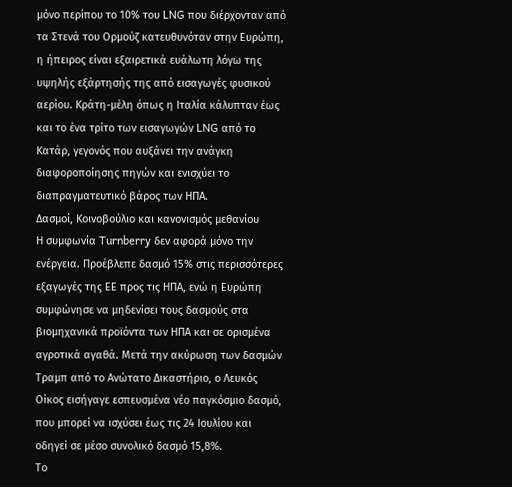μόνο περίπου το 10% του LNG που διέρχονταν από τα Στενά του Ορμούζ κατευθυνόταν στην Ευρώπη, η ήπειρος είναι εξαιρετικά ευάλωτη λόγω της υψηλής εξάρτησής της από εισαγωγές φυσικού αερίου. Κράτη-μέλη όπως η Ιταλία κάλυπταν έως και το ένα τρίτο των εισαγωγών LNG από το Κατάρ, γεγονός που αυξάνει την ανάγκη διαφοροποίησης πηγών και ενισχύει το διαπραγματευτικό βάρος των ΗΠΑ.
Δασμοί, Κοινοβούλιο και κανονισμός μεθανίου
Η συμφωνία Turnberry δεν αφορά μόνο την ενέργεια. Προέβλεπε δασμό 15% στις περισσότερες εξαγωγές της ΕΕ προς τις ΗΠΑ, ενώ η Ευρώπη συμφώνησε να μηδενίσει τους δασμούς στα βιομηχανικά προϊόντα των ΗΠΑ και σε ορισμένα αγροτικά αγαθά. Μετά την ακύρωση των δασμών Τραμπ από το Ανώτατο Δικαστήριο, ο Λευκός Οίκος εισήγαγε εσπευσμένα νέο παγκόσμιο δασμό, που μπορεί να ισχύσει έως τις 24 Ιουλίου και οδηγεί σε μέσο συνολικό δασμό 15,8%.
Το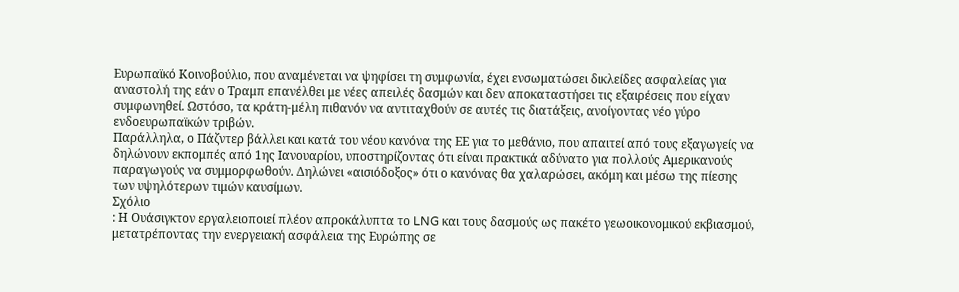Ευρωπαϊκό Κοινοβούλιο, που αναμένεται να ψηφίσει τη συμφωνία, έχει ενσωματώσει δικλείδες ασφαλείας για αναστολή της εάν ο Τραμπ επανέλθει με νέες απειλές δασμών και δεν αποκαταστήσει τις εξαιρέσεις που είχαν συμφωνηθεί. Ωστόσο, τα κράτη-μέλη πιθανόν να αντιταχθούν σε αυτές τις διατάξεις, ανοίγοντας νέο γύρο ενδοευρωπαϊκών τριβών.
Παράλληλα, ο Πάζντερ βάλλει και κατά του νέου κανόνα της ΕΕ για το μεθάνιο, που απαιτεί από τους εξαγωγείς να δηλώνουν εκπομπές από 1ης Ιανουαρίου, υποστηρίζοντας ότι είναι πρακτικά αδύνατο για πολλούς Αμερικανούς παραγωγούς να συμμορφωθούν. Δηλώνει «αισιόδοξος» ότι ο κανόνας θα χαλαρώσει, ακόμη και μέσω της πίεσης των υψηλότερων τιμών καυσίμων.
Σχόλιο
: Η Ουάσιγκτον εργαλειοποιεί πλέον απροκάλυπτα το LNG και τους δασμούς ως πακέτο γεωοικονομικού εκβιασμού, μετατρέποντας την ενεργειακή ασφάλεια της Ευρώπης σε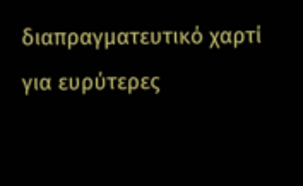διαπραγματευτικό χαρτί για ευρύτερες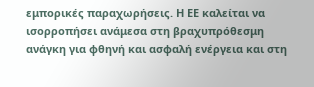εμπορικές παραχωρήσεις. Η ΕΕ καλείται να ισορροπήσει ανάμεσα στη βραχυπρόθεσμη ανάγκη για φθηνή και ασφαλή ενέργεια και στη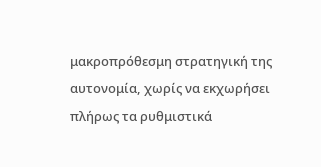μακροπρόθεσμη στρατηγική της αυτονομία, χωρίς να εκχωρήσει πλήρως τα ρυθμιστικά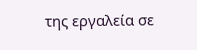της εργαλεία σε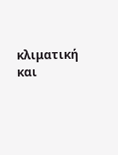κλιματική και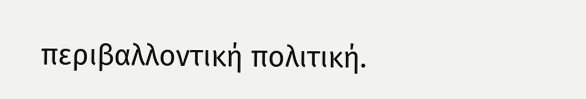περιβαλλοντική πολιτική.